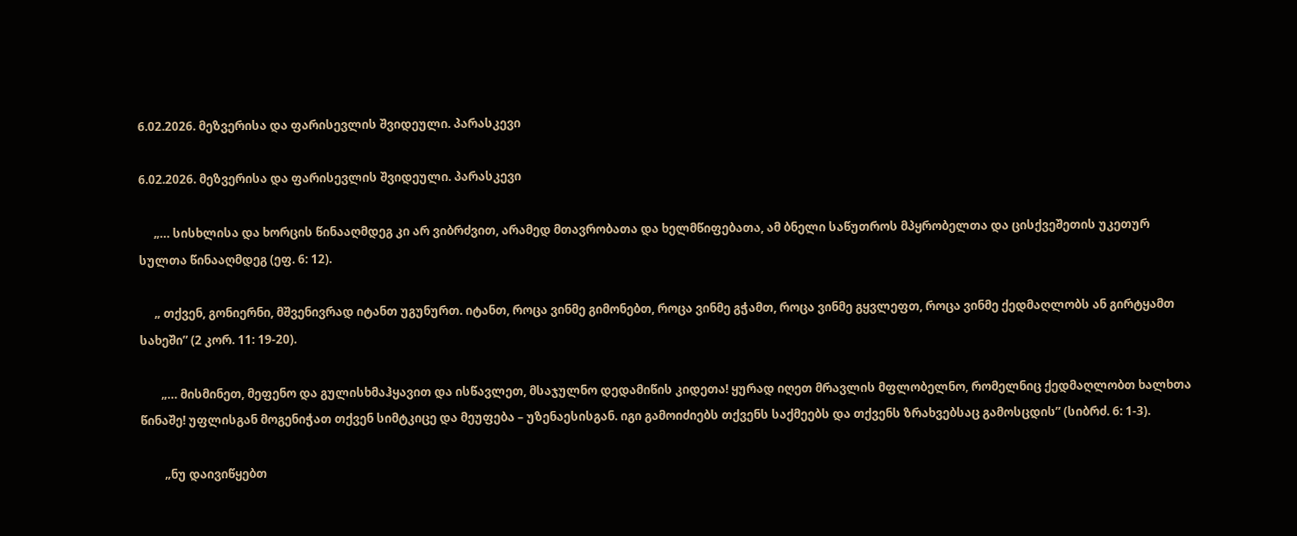6.02.2026. მეზვერისა და ფარისევლის შვიდეული. პარასკევი

6.02.2026. მეზვერისა და ფარისევლის შვიდეული. პარასკევი

     „… სისხლისა და ხორცის წინააღმდეგ კი არ ვიბრძვით, არამედ მთავრობათა და ხელმწიფებათა, ამ ბნელი საწუთროს მპყრობელთა და ცისქვეშეთის უკეთურ სულთა წინააღმდეგ (ეფ. 6: 12).

     „ თქვენ, გონიერნი, მშვენივრად იტანთ უგუნურთ. იტანთ, როცა ვინმე გიმონებთ, როცა ვინმე გჭამთ, როცა ვინმე გყვლეფთ, როცა ვინმე ქედმაღლობს ან გირტყამთ სახეში” (2 კორ. 11: 19-20).

       „… მისმინეთ, მეფენო და გულისხმაჰყავით და ისწავლეთ, მსაჯულნო დედამიწის კიდეთა! ყურად იღეთ მრავლის მფლობელნო, რომელნიც ქედმაღლობთ ხალხთა წინაშე! უფლისგან მოგენიჭათ თქვენ სიმტკიცე და მეუფება – უზენაესისგან. იგი გამოიძიებს თქვენს საქმეებს და თქვენს ზრახვებსაც გამოსცდის” (სიბრძ. 6: 1-3).

        „ნუ დაივიწყებთ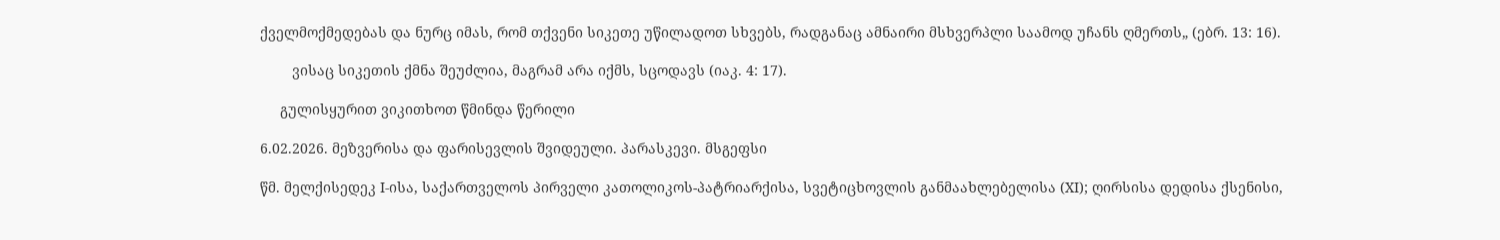ქველმოქმედებას და ნურც იმას, რომ თქვენი სიკეთე უწილადოთ სხვებს, რადგანაც ამნაირი მსხვერპლი საამოდ უჩანს ღმერთს„ (ებრ. 13: 16).

        ვისაც სიკეთის ქმნა შეუძლია, მაგრამ არა იქმს, სცოდავს (იაკ. 4: 17).

     გულისყურით ვიკითხოთ წმინდა წერილი

6.02.2026. მეზვერისა და ფარისევლის შვიდეული. პარასკევი. მსგეფსი

წმ. მელქისედეკ I-ისა, საქართველოს პირველი კათოლიკოს-პატრიარქისა, სვეტიცხოვლის განმაახლებელისა (XI); ღირსისა დედისა ქსენისი,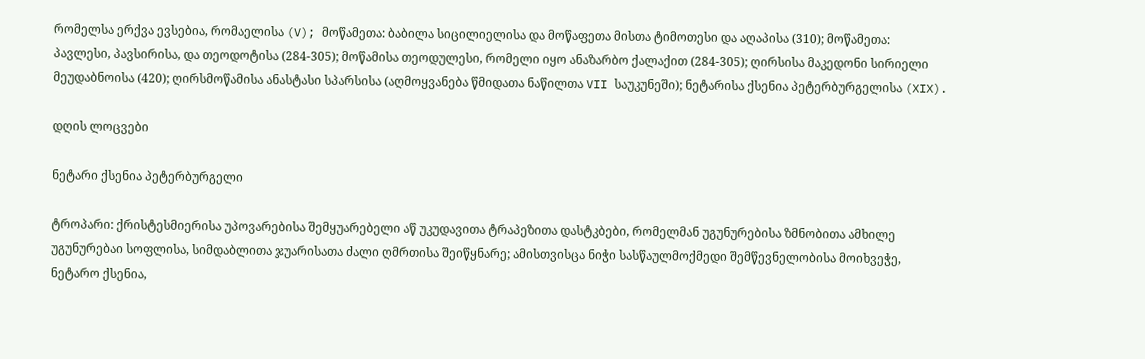რომელსა ერქვა ევსებია, რომაელისა (V); მოწამეთა: ბაბილა სიცილიელისა და მოწაფეთა მისთა ტიმოთესი და აღაპისა (310); მოწამეთა: პავლესი, პავსირისა, და თეოდოტისა (284-305); მოწამისა თეოდულესი, რომელი იყო ანაზარბო ქალაქით (284-305); ღირსისა მაკედონი სირიელი მეუდაბნოისა (420); ღირსმოწამისა ანასტასი სპარსისა (აღმოყვანება წმიდათა ნაწილთა VII საუკუნეში); ნეტარისა ქსენია პეტერბურგელისა (XIX).

დღის ლოცვები

ნეტარი ქსენია პეტერბურგელი

ტროპარი: ქრისტესმიერისა უპოვარებისა შემყუარებელი აწ უკუდავითა ტრაპეზითა დასტკბები, რომელმან უგუნურებისა ზმნობითა ამხილე უგუნურებაი სოფლისა, სიმდაბლითა ჯუარისათა ძალი ღმრთისა შეიწყნარე; ამისთვისცა ნიჭი სასწაულმოქმედი შემწევნელობისა მოიხვეჭე, ნეტარო ქსენია,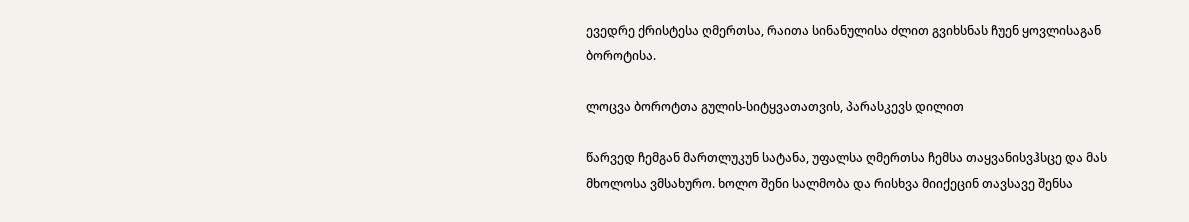ევედრე ქრისტესა ღმერთსა, რაითა სინანულისა ძლით გვიხსნას ჩუენ ყოვლისაგან ბოროტისა.

ლოცვა ბოროტთა გულის-სიტყვათათვის, პარასკევს დილით

წარვედ ჩემგან მართლუკუნ სატანა, უფალსა ღმერთსა ჩემსა თაყვანისვჰსცე და მას მხოლოსა ვმსახურო. ხოლო შენი სალმობა და რისხვა მიიქეცინ თავსავე შენსა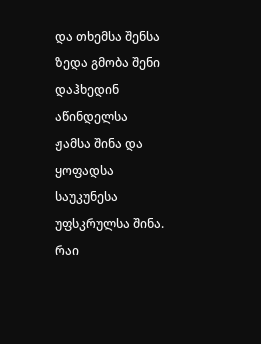და თხემსა შენსა ზედა გმობა შენი დაჰხედინ აწინდელსა ჟამსა შინა და ყოფადსა საუკუნესა უფსკრულსა შინა. რაი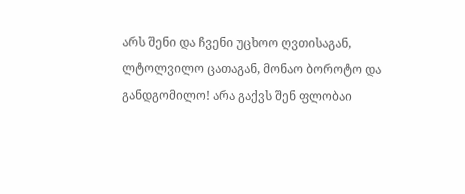არს შენი და ჩვენი უცხოო ღვთისაგან, ლტოლვილო ცათაგან, მონაო ბოროტო და განდგომილო! არა გაქვს შენ ფლობაი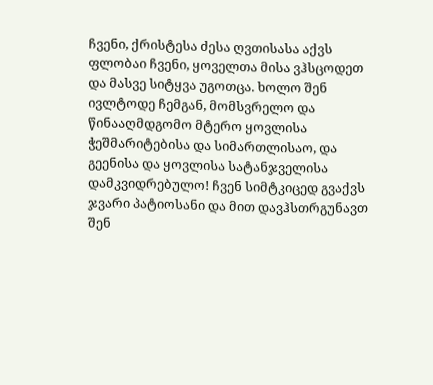ჩვენი, ქრისტესა ძესა ღვთისასა აქვს ფლობაი ჩვენი, ყოველთა მისა ვჰსცოდეთ და მასვე სიტყვა უგოთცა. ხოლო შენ ივლტოდე ჩემგან, მომსვრელო და წინააღმდგომო მტერო ყოვლისა ჭეშმარიტებისა და სიმართლისაო, და გეენისა და ყოვლისა სატანჯველისა დამკვიდრებულო! ჩვენ სიმტკიცედ გვაქვს ჯვარი პატიოსანი და მით დავჰსთრგუნავთ შენ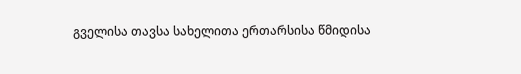გველისა თავსა სახელითა ერთარსისა წმიდისა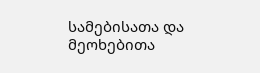სამებისათა და მეოხებითა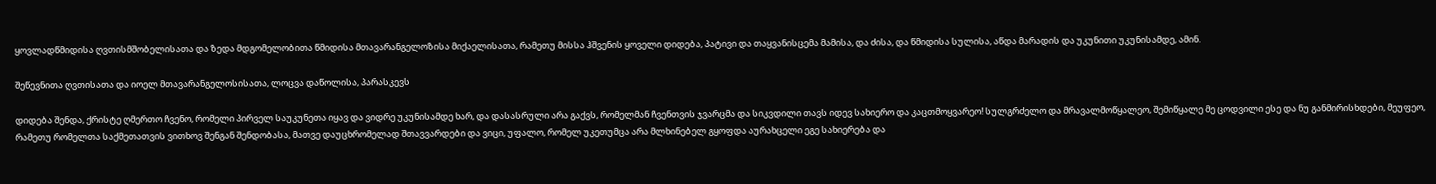ყოვლადწმიდისა ღვთისმშობელისათა და ზედა მდგომელობითა წმიდისა მთავარანგელოზისა მიქაელისათა, რამეთუ მისსა ჰშვენის ყოველი დიდება, პატივი და თაყვანისცემა მამისა, და ძისა, და წმიდისა სულისა, აწდა მარადის და უკუნითი უკუნისამდე, ამინ.

შეწევნითა ღვთისათა და იოელ მთავარანგელოსისათა, ლოცვა დაწოლისა, პარასკევს

დიდება შენდა, ქრისტე ღმერთო ჩვენო, რომელი პირველ საუკუნეთა იყავ და ვიდრე უკუნისამდე ხარ, და დასასრული არა გაქვს, რომელმან ჩვენთვის ჯვარცმა და სიკვდილი თავს იდევ სახიერო და კაცთმოყვარეო! სულგრძელო და მრავალმოწყალეო, შემიწყალე მე ცოდვილი ესე და ნუ განმირისხდები, მეუფეო, რამეთუ რომელთა საქმეთათვის ვითხოვ შენგან შენდობასა, მათვე დაუცხრომელად შთავვარდები და ვიცი, უფალო, რომელ უკეთუმცა არა მლხინებელ გყოფდა აურახცელი ეგე სახიერება და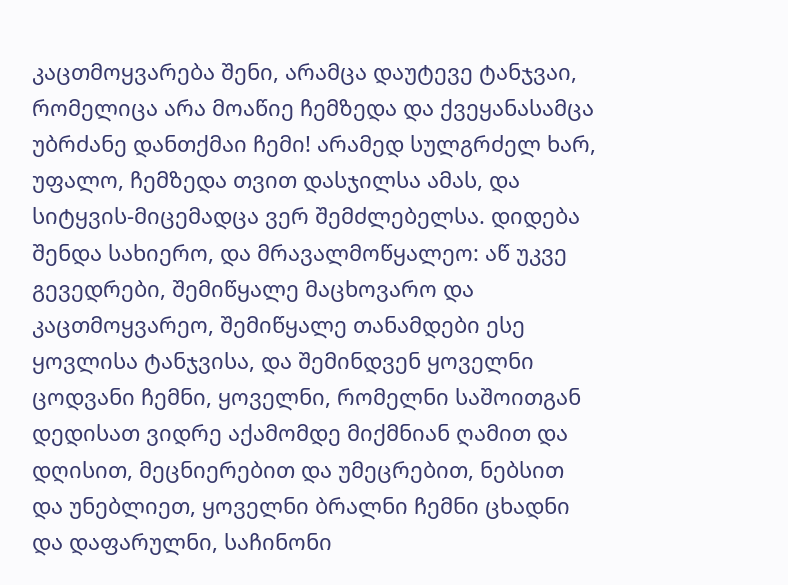კაცთმოყვარება შენი, არამცა დაუტევე ტანჯვაი, რომელიცა არა მოაწიე ჩემზედა და ქვეყანასამცა უბრძანე დანთქმაი ჩემი! არამედ სულგრძელ ხარ, უფალო, ჩემზედა თვით დასჯილსა ამას, და სიტყვის-მიცემადცა ვერ შემძლებელსა. დიდება შენდა სახიერო, და მრავალმოწყალეო: აწ უკვე გევედრები, შემიწყალე მაცხოვარო და კაცთმოყვარეო, შემიწყალე თანამდები ესე ყოვლისა ტანჯვისა, და შემინდვენ ყოველნი ცოდვანი ჩემნი, ყოველნი, რომელნი საშოითგან დედისათ ვიდრე აქამომდე მიქმნიან ღამით და დღისით, მეცნიერებით და უმეცრებით, ნებსით და უნებლიეთ, ყოველნი ბრალნი ჩემნი ცხადნი და დაფარულნი, საჩინონი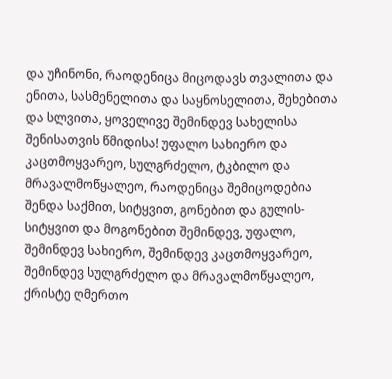და უჩინონი, რაოდენიცა მიცოდავს თვალითა და ენითა, სასმენელითა და საყნოსელითა, შეხებითა და სლვითა, ყოველივე შემინდევ სახელისა შენისათვის წმიდისა! უფალო სახიერო და კაცთმოყვარეო, სულგრძელო, ტკბილო და მრავალმოწყალეო, რაოდენიცა შემიცოდებია შენდა საქმით, სიტყვით, გონებით და გულის-სიტყვით და მოგონებით შემინდევ, უფალო, შემინდევ სახიერო, შემინდევ კაცთმოყვარეო, შემინდევ სულგრძელო და მრავალმოწყალეო, ქრისტე ღმერთო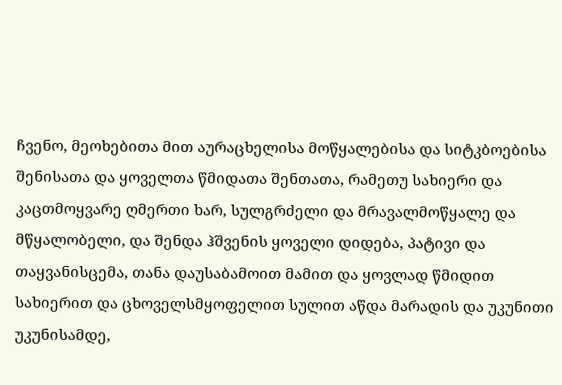ჩვენო, მეოხებითა მით აურაცხელისა მოწყალებისა და სიტკბოებისა შენისათა და ყოველთა წმიდათა შენთათა, რამეთუ სახიერი და კაცთმოყვარე ღმერთი ხარ, სულგრძელი და მრავალმოწყალე და მწყალობელი, და შენდა ჰშვენის ყოველი დიდება, პატივი და თაყვანისცემა, თანა დაუსაბამოით მამით და ყოვლად წმიდით სახიერით და ცხოველსმყოფელით სულით აწდა მარადის და უკუნითი უკუნისამდე,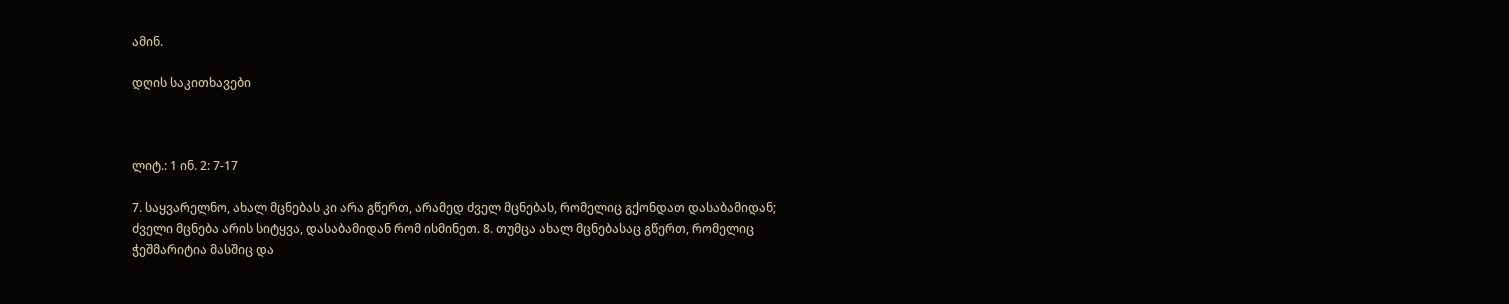ამინ.

დღის საკითხავები



ლიტ.: 1 ინ. 2: 7-17

7. საყვარელნო, ახალ მცნებას კი არა გწერთ, არამედ ძველ მცნებას, რომელიც გქონდათ დასაბამიდან; ძველი მცნება არის სიტყვა, დასაბამიდან რომ ისმინეთ. 8. თუმცა ახალ მცნებასაც გწერთ, რომელიც ჭეშმარიტია მასშიც და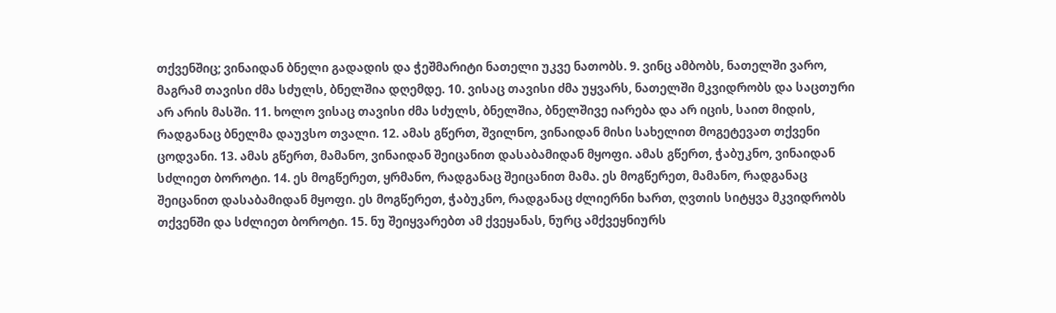თქვენშიც; ვინაიდან ბნელი გადადის და ჭეშმარიტი ნათელი უკვე ნათობს. 9. ვინც ამბობს, ნათელში ვარო, მაგრამ თავისი ძმა სძულს, ბნელშია დღემდე. 10. ვისაც თავისი ძმა უყვარს, ნათელში მკვიდრობს და საცთური არ არის მასში. 11. ხოლო ვისაც თავისი ძმა სძულს, ბნელშია, ბნელშივე იარება და არ იცის, საით მიდის, რადგანაც ბნელმა დაუვსო თვალი. 12. ამას გწერთ, შვილნო, ვინაიდან მისი სახელით მოგეტევათ თქვენი ცოდვანი. 13. ამას გწერთ, მამანო, ვინაიდან შეიცანით დასაბამიდან მყოფი. ამას გწერთ, ჭაბუკნო, ვინაიდან სძლიეთ ბოროტი. 14. ეს მოგწერეთ, ყრმანო, რადგანაც შეიცანით მამა. ეს მოგწერეთ, მამანო, რადგანაც შეიცანით დასაბამიდან მყოფი. ეს მოგწერეთ, ჭაბუკნო, რადგანაც ძლიერნი ხართ, ღვთის სიტყვა მკვიდრობს თქვენში და სძლიეთ ბოროტი. 15. ნუ შეიყვარებთ ამ ქვეყანას, ნურც ამქვეყნიურს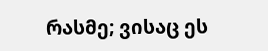რასმე; ვისაც ეს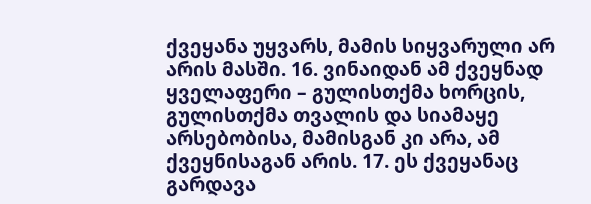ქვეყანა უყვარს, მამის სიყვარული არ არის მასში. 16. ვინაიდან ამ ქვეყნად ყველაფერი – გულისთქმა ხორცის, გულისთქმა თვალის და სიამაყე არსებობისა, მამისგან კი არა, ამ ქვეყნისაგან არის. 17. ეს ქვეყანაც გარდავა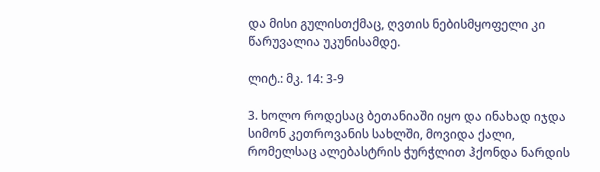და მისი გულისთქმაც, ღვთის ნებისმყოფელი კი წარუვალია უკუნისამდე.

ლიტ.: მკ. 14: 3-9

3. ხოლო როდესაც ბეთანიაში იყო და ინახად იჯდა სიმონ კეთროვანის სახლში, მოვიდა ქალი, რომელსაც ალებასტრის ჭურჭლით ჰქონდა ნარდის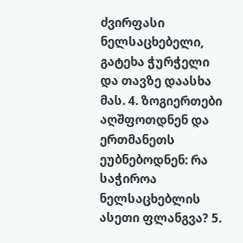ძვირფასი ნელსაცხებელი, გატეხა ჭურჭელი და თავზე დაასხა მას. 4. ზოგიერთები აღშფოთდნენ და ერთმანეთს ეუბნებოდნენ: რა საჭიროა ნელსაცხებლის ასეთი ფლანგვა? 5.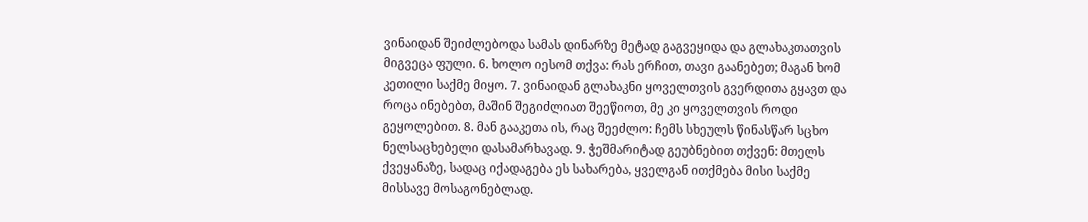ვინაიდან შეიძლებოდა სამას დინარზე მეტად გაგვეყიდა და გლახაკთათვის მიგვეცა ფული. 6. ხოლო იესომ თქვა: რას ერჩით, თავი გაანებეთ; მაგან ხომ კეთილი საქმე მიყო. 7. ვინაიდან გლახაკნი ყოველთვის გვერდითა გყავთ და როცა ინებებთ, მაშინ შეგიძლიათ შეეწიოთ, მე კი ყოველთვის როდი გეყოლებით. 8. მან გააკეთა ის, რაც შეეძლო: ჩემს სხეულს წინასწარ სცხო ნელსაცხებელი დასამარხავად. 9. ჭეშმარიტად გეუბნებით თქვენ: მთელს ქვეყანაზე, სადაც იქადაგება ეს სახარება, ყველგან ითქმება მისი საქმე მისსავე მოსაგონებლად.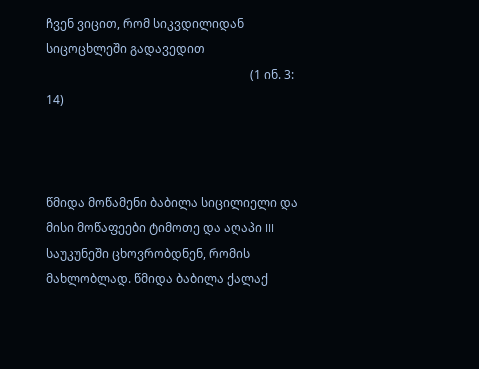ჩვენ ვიცით, რომ სიკვდილიდან სიცოცხლეში გადავედით
                                                                    (1 ინ. 3: 14)



წმიდა მოწამენი ბაბილა სიცილიელი და მისი მოწაფეები ტიმოთე და აღაპი III საუკუნეში ცხოვრობდნენ, რომის მახლობლად. წმიდა ბაბილა ქალაქ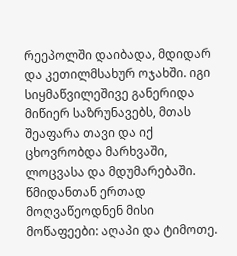რეეპოლში დაიბადა, მდიდარ და კეთილმსახურ ოჯახში. იგი სიყმაწვილეშივე განერიდა მიწიერ საზრუნავებს, მთას შეაფარა თავი და იქ ცხოვრობდა მარხვაში, ლოცვასა და მდუმარებაში. წმიდანთან ერთად მოღვაწეოდნენ მისი მოწაფეები: აღაპი და ტიმოთე.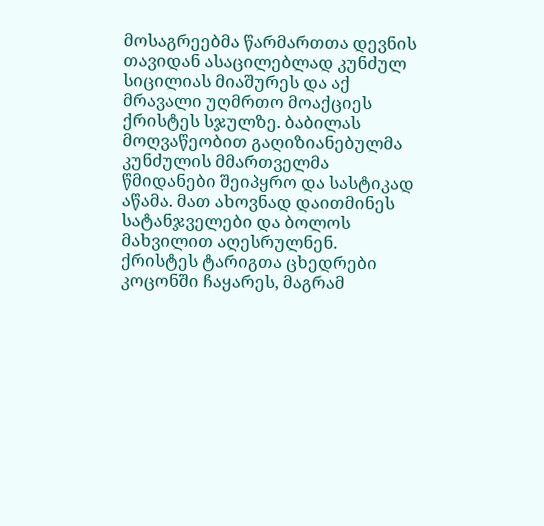მოსაგრეებმა წარმართთა დევნის თავიდან ასაცილებლად კუნძულ სიცილიას მიაშურეს და აქ მრავალი უღმრთო მოაქციეს ქრისტეს სჯულზე. ბაბილას მოღვაწეობით გაღიზიანებულმა კუნძულის მმართველმა წმიდანები შეიპყრო და სასტიკად აწამა. მათ ახოვნად დაითმინეს სატანჯველები და ბოლოს მახვილით აღესრულნენ. ქრისტეს ტარიგთა ცხედრები კოცონში ჩაყარეს, მაგრამ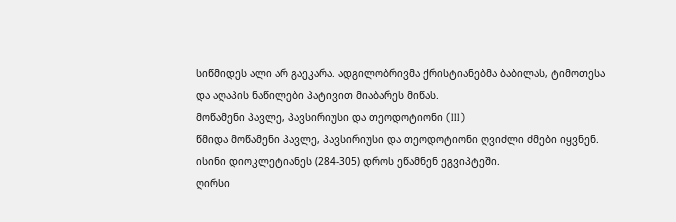სიწმიდეს ალი არ გაეკარა. ადგილობრივმა ქრისტიანებმა ბაბილას, ტიმოთესა და აღაპის ნაწილები პატივით მიაბარეს მიწას.
მოწამენი პავლე, პავსირიუსი და თეოდოტიონი (III)
წმიდა მოწამენი პავლე, პავსირიუსი და თეოდოტიონი ღვიძლი ძმები იყვნენ. ისინი დიოკლეტიანეს (284-305) დროს ეწამნენ ეგვიპტეში.
ღირსი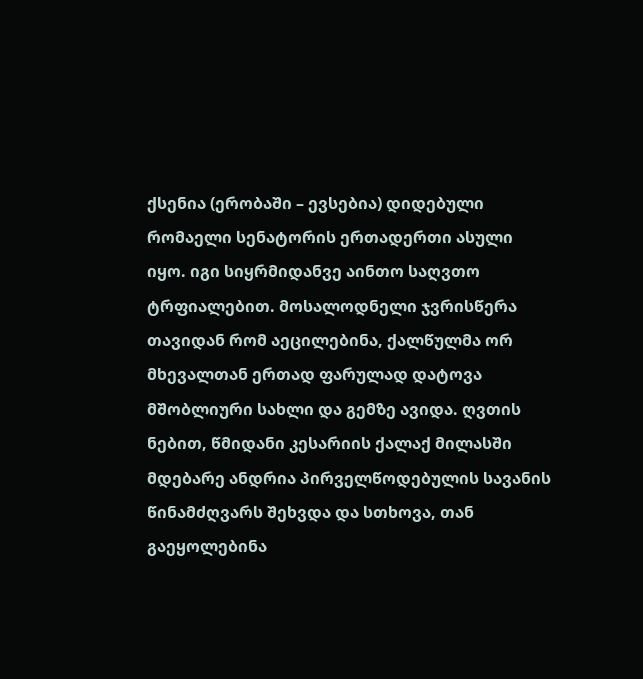ქსენია (ერობაში – ევსებია) დიდებული რომაელი სენატორის ერთადერთი ასული იყო. იგი სიყრმიდანვე აინთო საღვთო ტრფიალებით. მოსალოდნელი ჯვრისწერა თავიდან რომ აეცილებინა, ქალწულმა ორ მხევალთან ერთად ფარულად დატოვა მშობლიური სახლი და გემზე ავიდა. ღვთის ნებით, წმიდანი კესარიის ქალაქ მილასში მდებარე ანდრია პირველწოდებულის სავანის წინამძღვარს შეხვდა და სთხოვა, თან გაეყოლებინა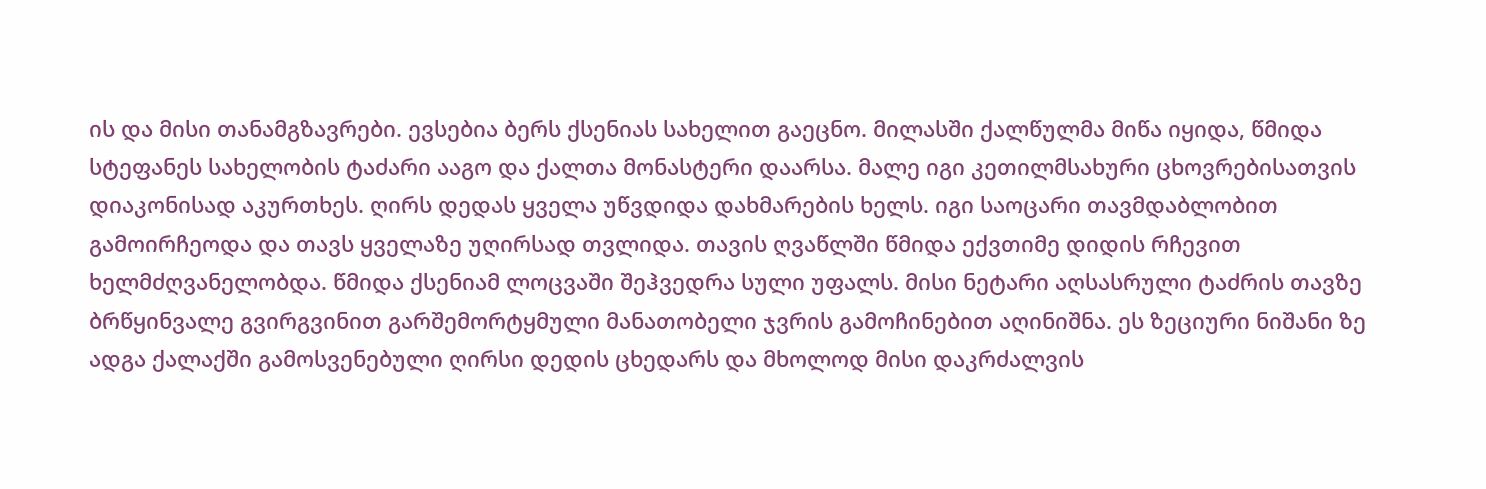ის და მისი თანამგზავრები. ევსებია ბერს ქსენიას სახელით გაეცნო. მილასში ქალწულმა მიწა იყიდა, წმიდა სტეფანეს სახელობის ტაძარი ააგო და ქალთა მონასტერი დაარსა. მალე იგი კეთილმსახური ცხოვრებისათვის დიაკონისად აკურთხეს. ღირს დედას ყველა უწვდიდა დახმარების ხელს. იგი საოცარი თავმდაბლობით გამოირჩეოდა და თავს ყველაზე უღირსად თვლიდა. თავის ღვაწლში წმიდა ექვთიმე დიდის რჩევით ხელმძღვანელობდა. წმიდა ქსენიამ ლოცვაში შეჰვედრა სული უფალს. მისი ნეტარი აღსასრული ტაძრის თავზე ბრწყინვალე გვირგვინით გარშემორტყმული მანათობელი ჯვრის გამოჩინებით აღინიშნა. ეს ზეციური ნიშანი ზე ადგა ქალაქში გამოსვენებული ღირსი დედის ცხედარს და მხოლოდ მისი დაკრძალვის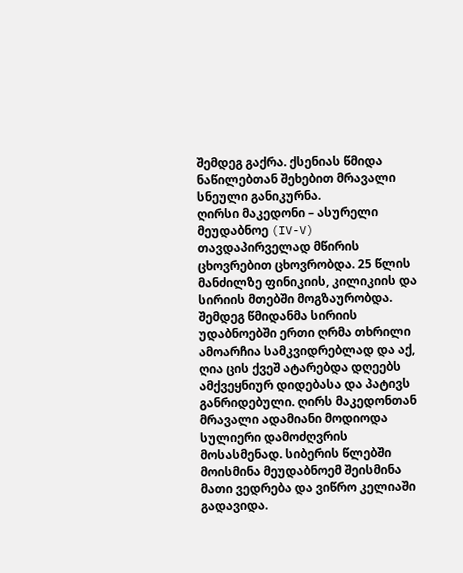შემდეგ გაქრა. ქსენიას წმიდა ნაწილებთან შეხებით მრავალი სნეული განიკურნა.
ღირსი მაკედონი – ასურელი მეუდაბნოე (IV-V) თავდაპირველად მწირის ცხოვრებით ცხოვრობდა. 25 წლის მანძილზე ფინიკიის, კილიკიის და სირიის მთებში მოგზაურობდა. შემდეგ წმიდანმა სირიის უდაბნოებში ერთი ღრმა თხრილი ამოარჩია სამკვიდრებლად და აქ, ღია ცის ქვეშ ატარებდა დღეებს ამქვეყნიურ დიდებასა და პატივს განრიდებული. ღირს მაკედონთან მრავალი ადამიანი მოდიოდა სულიერი დამოძღვრის მოსასმენად. სიბერის წლებში მოისმინა მეუდაბნოემ შეისმინა მათი ვედრება და ვიწრო კელიაში გადავიდა.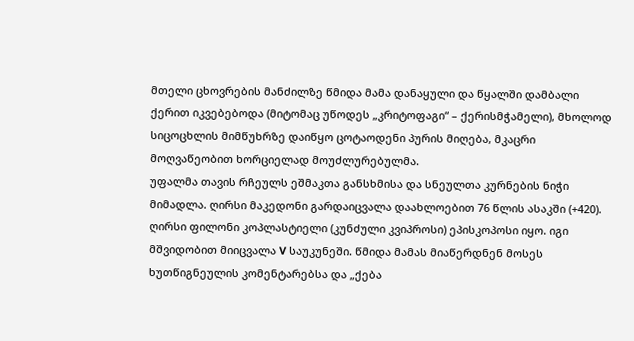მთელი ცხოვრების მანძილზე წმიდა მამა დანაყული და წყალში დამბალი ქერით იკვებებოდა (მიტომაც უწოდეს „კრიტოფაგი“ – ქერისმჭამელი), მხოლოდ სიცოცხლის მიმწუხრზე დაიწყო ცოტაოდენი პურის მიღება, მკაცრი მოღვაწეობით ხორციელად მოუძლურებულმა.
უფალმა თავის რჩეულს ეშმაკთა განსხმისა და სნეულთა კურნების ნიჭი მიმადლა. ღირსი მაკედონი გარდაიცვალა დაახლოებით 76 წლის ასაკში (+420).
ღირსი ფილონი კოპლასტიელი (კუნძული კვიპროსი) ეპისკოპოსი იყო. იგი მშვიდობით მიიცვალა V საუკუნეში. წმიდა მამას მიაწერდნენ მოსეს ხუთწიგნეულის კომენტარებსა და „ქება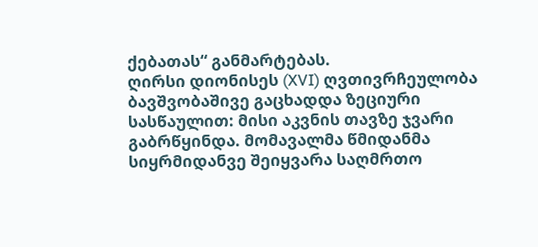ქებათას“ განმარტებას.
ღირსი დიონისეს (XVI) ღვთივრჩეულობა ბავშვობაშივე გაცხადდა ზეციური სასწაულით: მისი აკვნის თავზე ჯვარი გაბრწყინდა. მომავალმა წმიდანმა სიყრმიდანვე შეიყვარა საღმრთო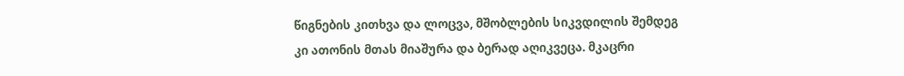წიგნების კითხვა და ლოცვა, მშობლების სიკვდილის შემდეგ კი ათონის მთას მიაშურა და ბერად აღიკვეცა. მკაცრი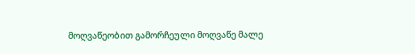მოღვაწეობით გამორჩეული მოღვაწე მალე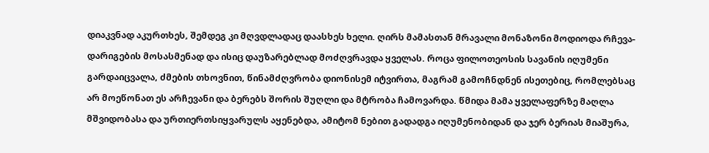დიაკვნად აკურთხეს, შემდეგ კი მღვდლადაც დაასხეს ხელი. ღირს მამასთან მრავალი მონაზონი მოდიოდა რჩევა-დარიგების მოსასმენად და ისიც დაუზარებლად მოძღვრავდა ყველას. როცა ფილოთეოსის სავანის იღუმენი გარდაიცვალა, ძმების თხოვნით, წინამძღვრობა დიონისემ იტვირთა, მაგრამ გამოჩნდნენ ისეთებიც, რომლებსაც არ მოეწონათ ეს არჩევანი და ბერებს შორის შუღლი და მტრობა ჩამოვარდა. წმიდა მამა ყველაფერზე მაღლა მშვიდობასა და ურთიერთსიყვარულს აყენებდა, ამიტომ ნებით გადადგა იღუმენობიდან და ჯერ ბერიას მიაშურა,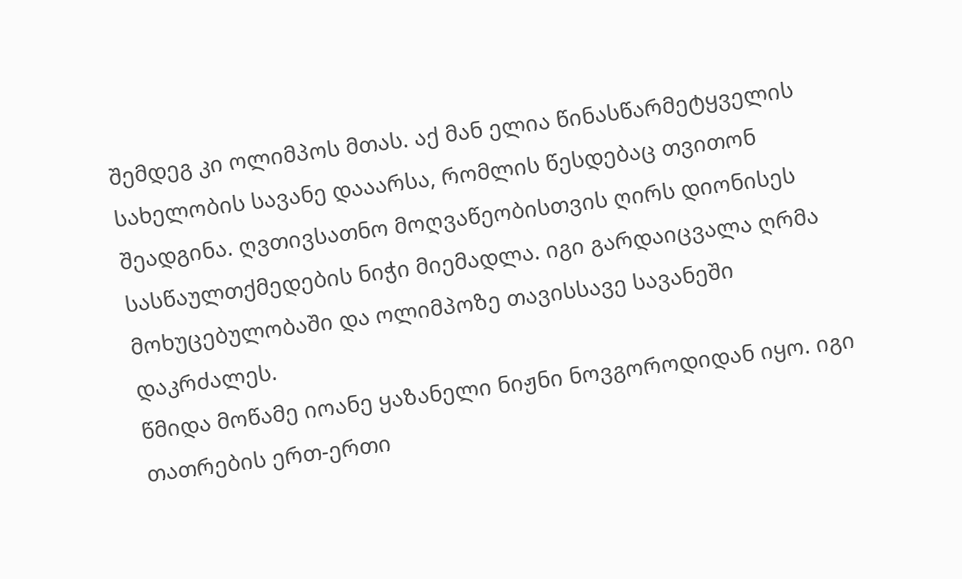შემდეგ კი ოლიმპოს მთას. აქ მან ელია წინასწარმეტყველის სახელობის სავანე დააარსა, რომლის წესდებაც თვითონ შეადგინა. ღვთივსათნო მოღვაწეობისთვის ღირს დიონისეს სასწაულთქმედების ნიჭი მიემადლა. იგი გარდაიცვალა ღრმა მოხუცებულობაში და ოლიმპოზე თავისსავე სავანეში დაკრძალეს.
წმიდა მოწამე იოანე ყაზანელი ნიჟნი ნოვგოროდიდან იყო. იგი თათრების ერთ-ერთი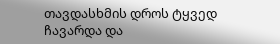თავდასხმის დროს ტყვედ ჩავარდა და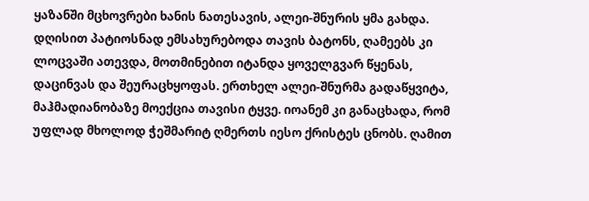ყაზანში მცხოვრები ხანის ნათესავის, ალეი-შნურის ყმა გახდა. დღისით პატიოსნად ემსახურებოდა თავის ბატონს, ღამეებს კი ლოცვაში ათევდა, მოთმინებით იტანდა ყოველგვარ წყენას, დაცინვას და შეურაცხყოფას. ერთხელ ალეი-შნურმა გადაწყვიტა, მაჰმადიანობაზე მოექცია თავისი ტყვე. იოანემ კი განაცხადა, რომ უფლად მხოლოდ ჭეშმარიტ ღმერთს იესო ქრისტეს ცნობს. ღამით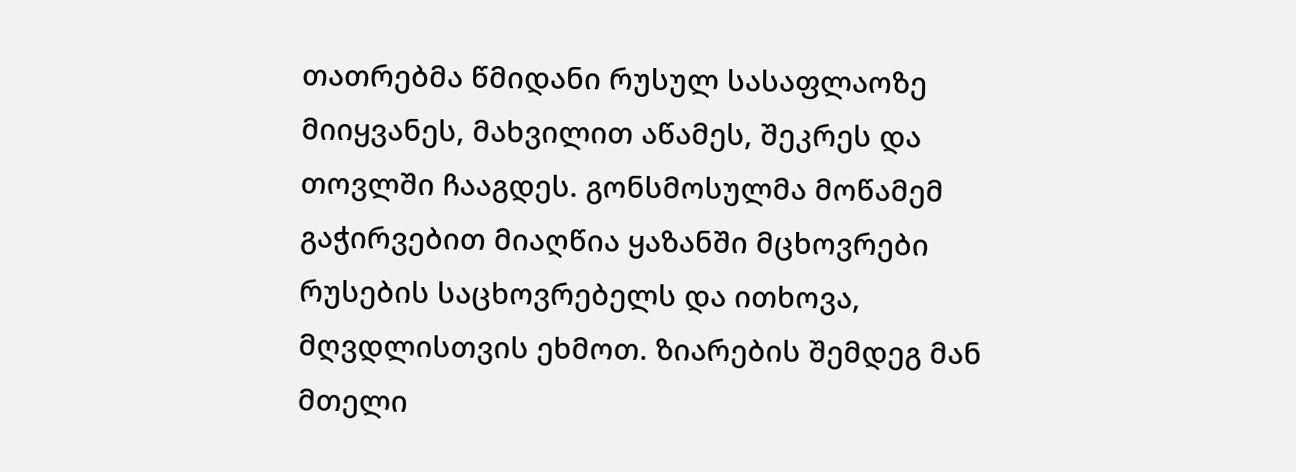თათრებმა წმიდანი რუსულ სასაფლაოზე მიიყვანეს, მახვილით აწამეს, შეკრეს და თოვლში ჩააგდეს. გონსმოსულმა მოწამემ გაჭირვებით მიაღწია ყაზანში მცხოვრები რუსების საცხოვრებელს და ითხოვა, მღვდლისთვის ეხმოთ. ზიარების შემდეგ მან მთელი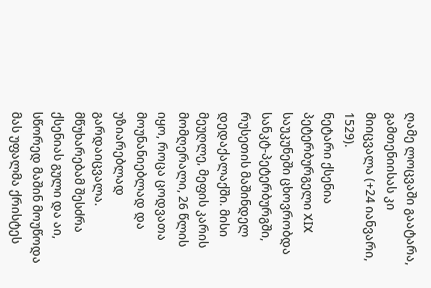ღამე ლოცვაში გაატარა, გამთენიისას კი მიიცვალა (+24 იანვარი, 1529).
ნეტარი ქსენია პეტერბურგელი XIX საუკუნეში ცხოვრობდა სანკტ-პეტერბურგში, რუსეთის მაშინდელ დედაქალაქში. მისი მეუღლე, მეფის კარის მომღერალი, 26 წლის იყო, როცა ცოდვათა მოუნანიებლად და უზიარებლად გარდაიცვალა. მწუხარებამ შესძრა ქსენიას გული და აი, სწორედ მაშინ მოუწოდა მას უფალმა ქრისტეს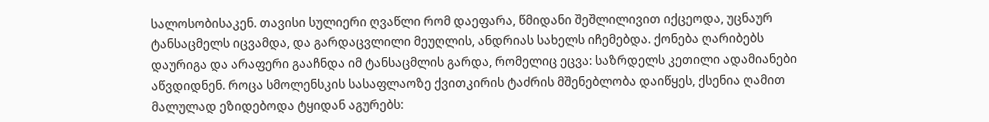სალოსობისაკენ. თავისი სულიერი ღვაწლი რომ დაეფარა, წმიდანი შეშლილივით იქცეოდა, უცნაურ ტანსაცმელს იცვამდა, და გარდაცვლილი მეუღლის, ანდრიას სახელს იჩემებდა. ქონება ღარიბებს დაურიგა და არაფერი გააჩნდა იმ ტანსაცმლის გარდა, რომელიც ეცვა: საზრდელს კეთილი ადამიანები აწვდიდნენ. როცა სმოლენსკის სასაფლაოზე ქვითკირის ტაძრის მშენებლობა დაიწყეს, ქსენია ღამით მალულად ეზიდებოდა ტყიდან აგურებს: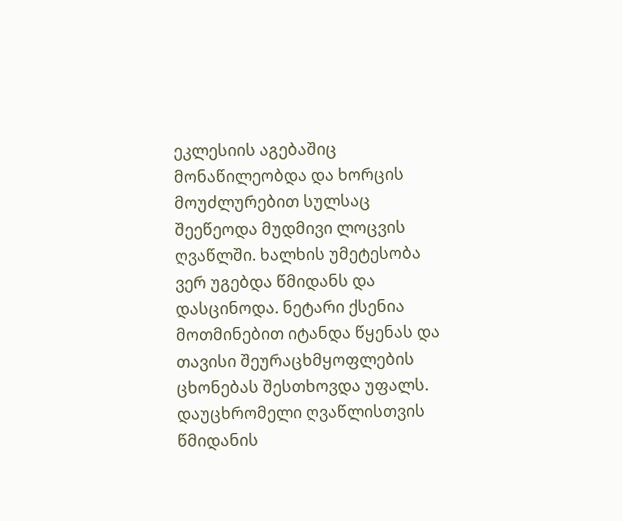ეკლესიის აგებაშიც მონაწილეობდა და ხორცის მოუძლურებით სულსაც შეეწეოდა მუდმივი ლოცვის ღვაწლში. ხალხის უმეტესობა ვერ უგებდა წმიდანს და დასცინოდა. ნეტარი ქსენია მოთმინებით იტანდა წყენას და თავისი შეურაცხმყოფლების ცხონებას შესთხოვდა უფალს. დაუცხრომელი ღვაწლისთვის წმიდანის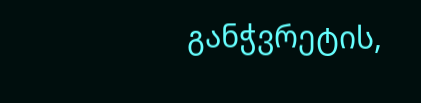განჭვრეტის,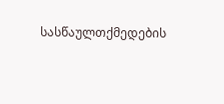სასწაულთქმედების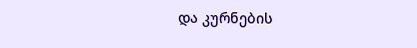და კურნების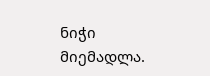ნიჭი მიემადლა.